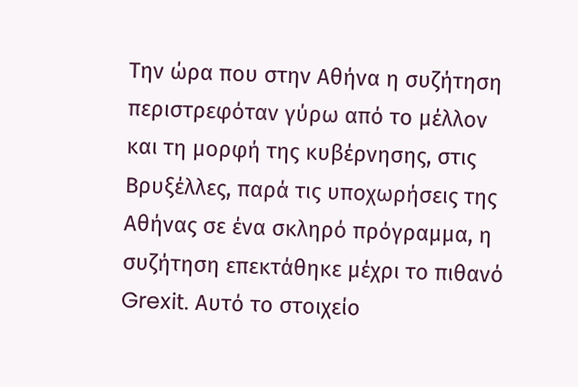Την ώρα που στην Αθήνα η συζήτηση περιστρεφόταν γύρω από το μέλλον και τη μορφή της κυβέρνησης, στις Βρυξέλλες, παρά τις υποχωρήσεις της Αθήνας σε ένα σκληρό πρόγραμμα, η συζήτηση επεκτάθηκε μέχρι το πιθανό Grexit. Αυτό το στοιχείο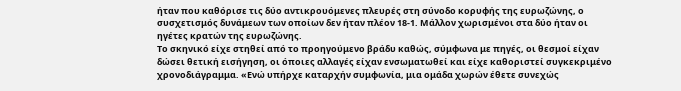ήταν που καθόρισε τις δύο αντικρουόμενες πλευρές στη σύνοδο κορυφής της ευρωζώνης, ο συσχετισμός δυνάμεων των οποίων δεν ήταν πλέον 18-1. Μάλλον χωρισμένοι στα δύο ήταν οι ηγέτες κρατών της ευρωζώνης.
Το σκηνικό είχε στηθεί από το προηγούμενο βράδυ καθώς, σύμφωνα με πηγές, οι θεσμοί είχαν δώσει θετική εισήγηση, οι όποιες αλλαγές είχαν ενσωματωθεί και είχε καθοριστεί συγκεκριμένο χρονοδιάγραμμα. «Ενώ υπήρχε καταρχήν συμφωνία, μια ομάδα χωρών έθετε συνεχώς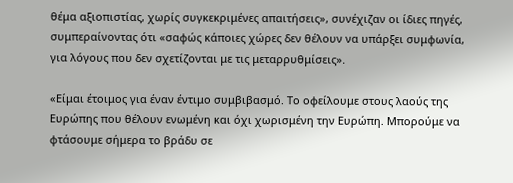θέμα αξιοπιστίας, χωρίς συγκεκριμένες απαιτήσεις», συνέχιζαν οι ίδιες πηγές, συμπεραίνοντας ότι «σαφώς κάποιες χώρες δεν θέλουν να υπάρξει συμφωνία, για λόγους που δεν σχετίζονται με τις μεταρρυθμίσεις».

«Είμαι έτοιμος για έναν έντιμο συμβιβασμό. Το οφείλουμε στους λαούς της Ευρώπης που θέλουν ενωμένη και όχι χωρισμένη την Ευρώπη. Μπορούμε να φτάσουμε σήμερα το βράδυ σε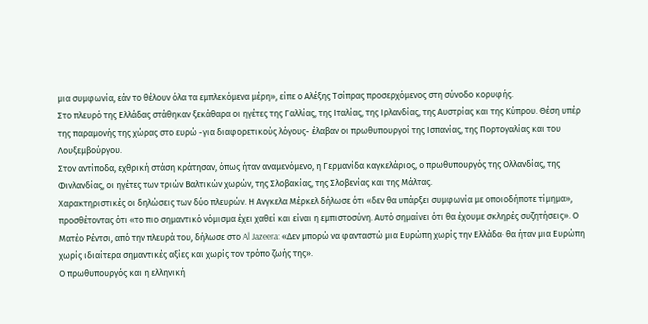μια συμφωνία, εάν το θέλουν όλα τα εμπλεκόμενα μέρη», είπε ο Αλέξης Τσίπρας προσερχόμενος στη σύνοδο κορυφής.
Στο πλευρό της Ελλάδας στάθηκαν ξεκάθαρα οι ηγέτες της Γαλλίας, της Ιταλίας, της Ιρλανδίας, της Αυστρίας και της Κύπρου. Θέση υπέρ της παραμονής της χώρας στο ευρώ -για διαφορετικούς λόγους- έλαβαν οι πρωθυπουργοί της Ισπανίας, της Πορτογαλίας και του Λουξεμβούργου.
Στον αντίποδα, εχθρική στάση κράτησαν, όπως ήταν αναμενόμενο, η Γερμανίδα καγκελάριος, ο πρωθυπουργός της Ολλανδίας, της Φινλανδίας, οι ηγέτες των τριών Βαλτικών χωρών, της Σλοβακίας, της Σλοβενίας και της Μάλτας.
Χαρακτηριστικές οι δηλώσεις των δύο πλευρών. Η Ανγκελα Μέρκελ δήλωσε ότι «δεν θα υπάρξει συμφωνία με οποιοδήποτε τίμημα», προσθέτοντας ότι «το πιο σημαντικό νόμισμα έχει χαθεί και είναι η εμπιστοσύνη. Αυτό σημαίνει ότι θα έχουμε σκληρές συζητήσεις». Ο Ματέο Ρέντσι, από την πλευρά του, δήλωσε στο Al Jazeera: «Δεν μπορώ να φανταστώ μια Ευρώπη χωρίς την Ελλάδα· θα ήταν μια Ευρώπη χωρίς ιδιαίτερα σημαντικές αξίες και χωρίς τον τρόπο ζωής της».
Ο πρωθυπουργός και η ελληνική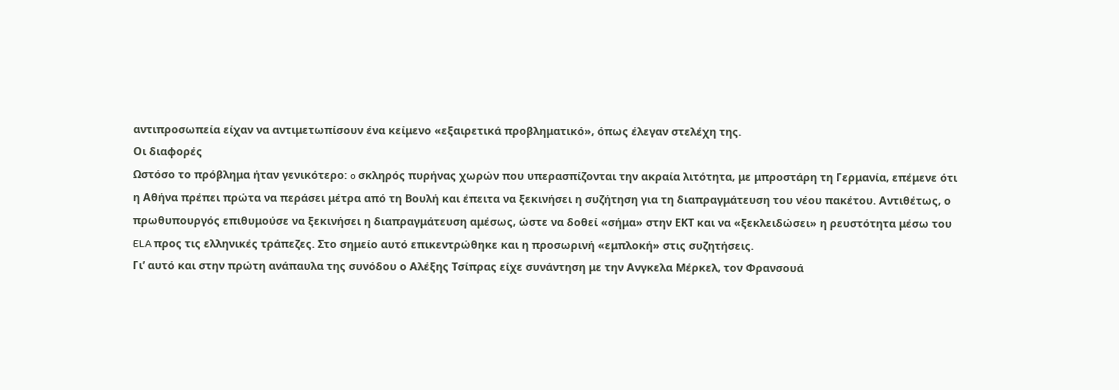αντιπροσωπεία είχαν να αντιμετωπίσουν ένα κείμενο «εξαιρετικά προβληματικό», όπως έλεγαν στελέχη της.
Οι διαφορές
Ωστόσο το πρόβλημα ήταν γενικότερο: o σκληρός πυρήνας χωρών που υπερασπίζονται την ακραία λιτότητα, με μπροστάρη τη Γερμανία, επέμενε ότι η Αθήνα πρέπει πρώτα να περάσει μέτρα από τη Βουλή και έπειτα να ξεκινήσει η συζήτηση για τη διαπραγμάτευση του νέου πακέτου. Αντιθέτως, ο πρωθυπουργός επιθυμούσε να ξεκινήσει η διαπραγμάτευση αμέσως, ώστε να δοθεί «σήμα» στην ΕΚΤ και να «ξεκλειδώσει» η ρευστότητα μέσω του ELA προς τις ελληνικές τράπεζες. Στο σημείο αυτό επικεντρώθηκε και η προσωρινή «εμπλοκή» στις συζητήσεις.
Γι’ αυτό και στην πρώτη ανάπαυλα της συνόδου ο Αλέξης Τσίπρας είχε συνάντηση με την Ανγκελα Μέρκελ, τον Φρανσουά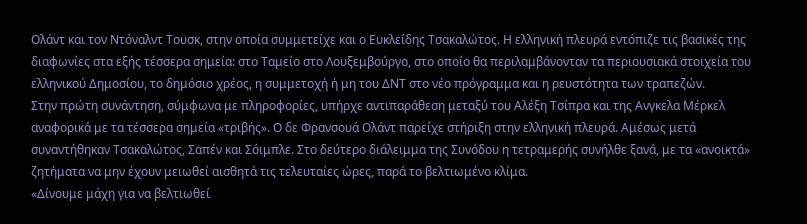Ολάντ και τον Ντόναλντ Τουσκ, στην οποία συμμετείχε και ο Ευκλείδης Τσακαλώτος. Η ελληνική πλευρά εντόπιζε τις βασικές της διαφωνίες στα εξής τέσσερα σημεία: στο Ταμείο στο Λουξεμβούργο, στο οποίο θα περιλαμβάνονταν τα περιουσιακά στοιχεία του ελληνικού Δημοσίου, το δημόσιο χρέος, η συμμετοχή ή μη του ΔΝΤ στο νέο πρόγραμμα και η ρευστότητα των τραπεζών.
Στην πρώτη συνάντηση, σύμφωνα με πληροφορίες, υπήρχε αντιπαράθεση μεταξύ του Αλέξη Τσίπρα και της Ανγκελα Μέρκελ αναφορικά με τα τέσσερα σημεία «τριβής». Ο δε Φρανσουά Ολάντ παρείχε στήριξη στην ελληνική πλευρά. Αμέσως μετά συναντήθηκαν Τσακαλώτος, Σαπέν και Σόιμπλε. Στο δεύτερο διάλειμμα της Συνόδου η τετραμερής συνήλθε ξανά, με τα «ανοικτά» ζητήματα να μην έχουν μειωθεί αισθητά τις τελευταίες ώρες, παρά το βελτιωμένο κλίμα.
«Δίνουμε μάχη για να βελτιωθεί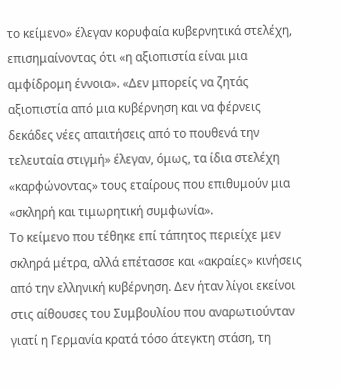το κείμενο» έλεγαν κορυφαία κυβερνητικά στελέχη, επισημαίνοντας ότι «η αξιοπιστία είναι μια αμφίδρομη έννοια». «Δεν μπορείς να ζητάς αξιοπιστία από μια κυβέρνηση και να φέρνεις δεκάδες νέες απαιτήσεις από το πουθενά την τελευταία στιγμή» έλεγαν, όμως, τα ίδια στελέχη «καρφώνοντας» τους εταίρους που επιθυμούν μια «σκληρή και τιμωρητική συμφωνία».
Το κείμενο που τέθηκε επί τάπητος περιείχε μεν σκληρά μέτρα, αλλά επέτασσε και «ακραίες» κινήσεις από την ελληνική κυβέρνηση. Δεν ήταν λίγοι εκείνοι στις αίθουσες του Συμβουλίου που αναρωτιούνταν γιατί η Γερμανία κρατά τόσο άτεγκτη στάση, τη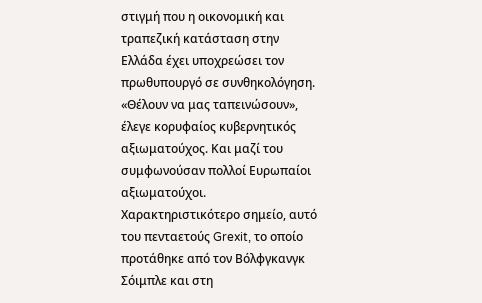στιγμή που η οικονομική και τραπεζική κατάσταση στην Ελλάδα έχει υποχρεώσει τον πρωθυπουργό σε συνθηκολόγηση. «Θέλουν να μας ταπεινώσουν», έλεγε κορυφαίος κυβερνητικός αξιωματούχος. Και μαζί του συμφωνούσαν πολλοί Ευρωπαίοι αξιωματούχοι.
Χαρακτηριστικότερο σημείο, αυτό του πενταετούς Grexit, το οποίο προτάθηκε από τον Βόλφγκανγκ Σόιμπλε και στη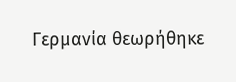Γερμανία θεωρήθηκε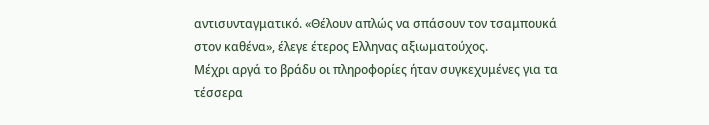αντισυνταγματικό. «Θέλουν απλώς να σπάσουν τον τσαμπουκά στον καθένα», έλεγε έτερος Ελληνας αξιωματούχος.
Μέχρι αργά το βράδυ οι πληροφορίες ήταν συγκεχυμένες για τα τέσσερα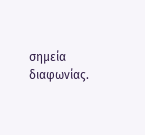σημεία διαφωνίας.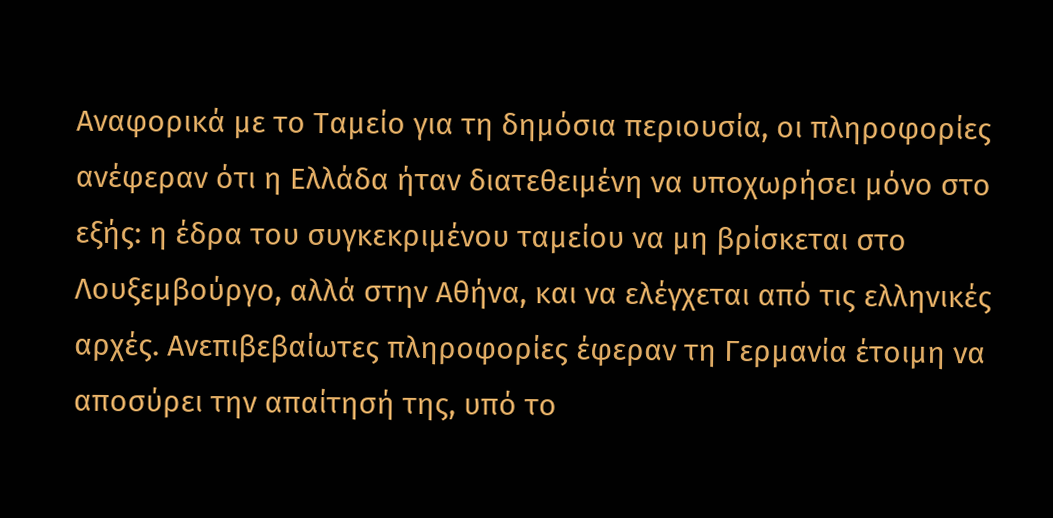Αναφορικά με το Ταμείο για τη δημόσια περιουσία, οι πληροφορίες ανέφεραν ότι η Ελλάδα ήταν διατεθειμένη να υποχωρήσει μόνο στο εξής: η έδρα του συγκεκριμένου ταμείου να μη βρίσκεται στο Λουξεμβούργο, αλλά στην Αθήνα, και να ελέγχεται από τις ελληνικές αρχές. Ανεπιβεβαίωτες πληροφορίες έφεραν τη Γερμανία έτοιμη να αποσύρει την απαίτησή της, υπό το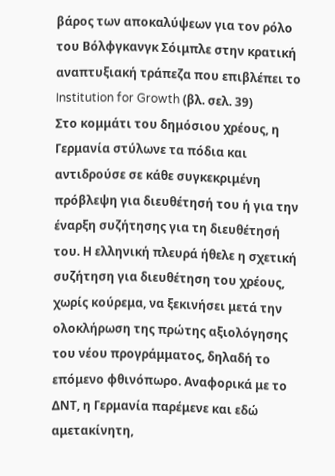βάρος των αποκαλύψεων για τον ρόλο του Βόλφγκανγκ Σόιμπλε στην κρατική αναπτυξιακή τράπεζα που επιβλέπει το Institution for Growth (βλ. σελ. 39)
Στο κομμάτι του δημόσιου χρέους, η Γερμανία στύλωνε τα πόδια και αντιδρούσε σε κάθε συγκεκριμένη πρόβλεψη για διευθέτησή του ή για την έναρξη συζήτησης για τη διευθέτησή του. Η ελληνική πλευρά ήθελε η σχετική συζήτηση για διευθέτηση του χρέους, χωρίς κούρεμα, να ξεκινήσει μετά την ολοκλήρωση της πρώτης αξιολόγησης του νέου προγράμματος, δηλαδή το επόμενο φθινόπωρο. Αναφορικά με το ΔΝΤ, η Γερμανία παρέμενε και εδώ αμετακίνητη,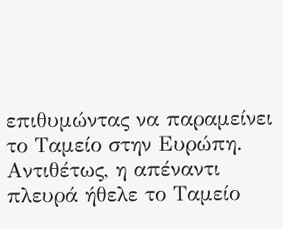επιθυμώντας να παραμείνει το Ταμείο στην Ευρώπη. Αντιθέτως, η απέναντι πλευρά ήθελε το Ταμείο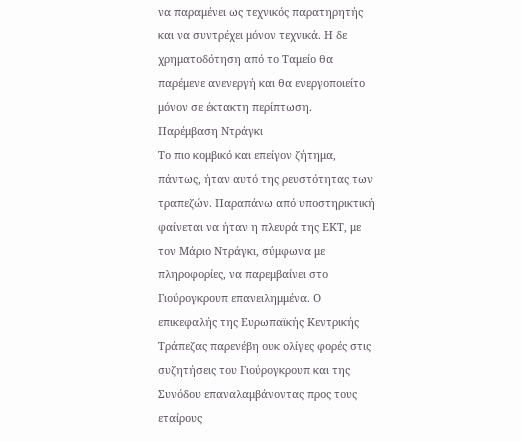να παραμένει ως τεχνικός παρατηρητής και να συντρέχει μόνον τεχνικά. Η δε χρηματοδότηση από το Ταμείο θα παρέμενε ανενεργή και θα ενεργοποιείτο μόνον σε έκτακτη περίπτωση.
Παρέμβαση Ντράγκι
Το πιο κομβικό και επείγον ζήτημα, πάντως, ήταν αυτό της ρευστότητας των τραπεζών. Παραπάνω από υποστηρικτική φαίνεται να ήταν η πλευρά της ΕΚΤ, με τον Μάριο Ντράγκι, σύμφωνα με πληροφορίες, να παρεμβαίνει στο Γιούρογκρουπ επανειλημμένα. Ο επικεφαλής της Ευρωπαϊκής Κεντρικής Τράπεζας παρενέβη ουκ ολίγες φορές στις συζητήσεις του Γιούρογκρουπ και της Συνόδου επαναλαμβάνοντας προς τους εταίρους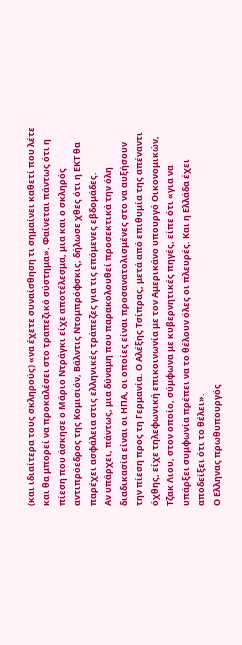(και ιδιαίτερα τους σκληρούς) «να έχετε συναίσθηση τι σημαίνει καθετί που λέτε και θα μπορεί να προκαλέσει στο τραπεζικό σύστημα». Φαίνεται πάντως ότι η πίεση που άσκησε ο Μάριο Ντράγκι είχε αποτέλεσμα, μια και ο σκληρός αντιπρόεδρος της Κομισιόν, Βάλντις Ντομπρόφσκις, δήλωσε χθες ότι η ΕΚΤ θα παρέχει ασφάλεια στις ελληνικές τράπεζες για τις επόμενες εβδομάδες.
Αν υπάρχει, πάντως, μια δύναμη που παρακολουθεί προσεκτικά την όλη διαδικασία είναι οι ΗΠΑ, οι οποίες είναι προσανατολισμένες στο να αυξήσουν την πίεση προς τη Γερμανία. Ο Αλέξης Τσίπρας, μετά από επιθυμία της απέναντι όχθης, είχε τηλεφωνική επικοινωνία με τον Αμερικάνο υπουργό Οικονομικών, Τζακ Λιου, στον οποίο, σύμφωνα με κυβερνητικές πηγές, είπε ότι «για να υπάρξει συμφωνία πρέπει να το θέλουν όλες οι πλευρές. Και η Ελλάδα έχει αποδείξει ότι το θέλει».
Ο Ελληνας πρωθυπουργός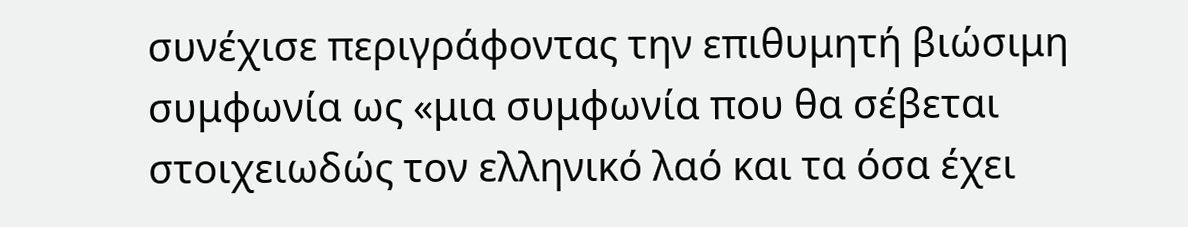συνέχισε περιγράφοντας την επιθυμητή βιώσιμη συμφωνία ως «μια συμφωνία που θα σέβεται στοιχειωδώς τον ελληνικό λαό και τα όσα έχει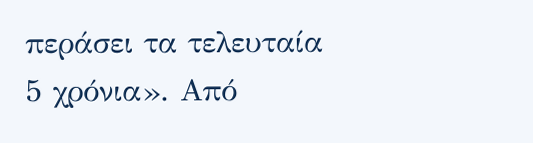περάσει τα τελευταία 5 χρόνια». Από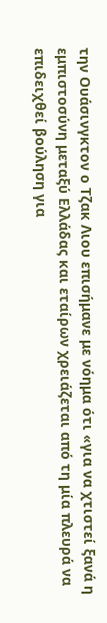την Ουάσινγκτον ο Τζακ Λιου επισήμανε με νόημα ότι «για να χτιστεί ξανά η εμπιστοσύνη μεταξύ Ελλάδας και εταίρων χρειάζεται από τη μία πλευρά να επιδειχθεί βούληση για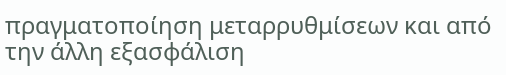πραγματοποίηση μεταρρυθμίσεων και από την άλλη εξασφάλιση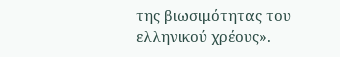της βιωσιμότητας του ελληνικού χρέους».